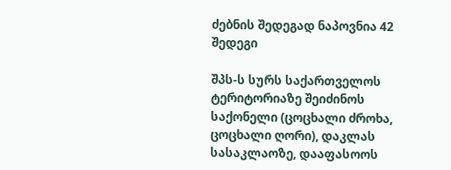ძებნის შედეგად ნაპოვნია 42 შედეგი

შპს-ს სურს საქართველოს ტერიტორიაზე შეიძინოს საქონელი (ცოცხალი ძროხა, ცოცხალი ღორი), დაკლას სასაკლაოზე, დააფასოოს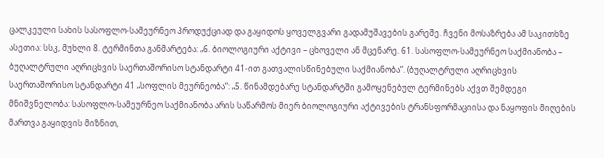ცალკეული სახის სასოფლო-სამეურნეო პროდუქციად და გაყიდოს ყოველგვარი გადამუშავების გარეშე. ჩვენი მოსაზრება ამ საკითხზე ასეთია: სსკ, მუხლი 8. ტერმინთა განმარტება: „6. ბიოლოგიური აქტივი – ცხოველი ან მცენარე. 61. სასოფლო-სამეურნეო საქმიანობა – ბუღალტრული აღრიცხვის საერთაშორისო სტანდარტი 41-ით გათვალისწინებული საქმიანობა“. (ბუღალტრული აღრიცხვის საერთაშორისო სტანდარტი 41 „სოფლის მეურნეობა“: „5. წინამდებარე სტანდარტში გამოყენებულ ტერმინებს აქვთ შემდეგი მნიშვნელობა: სასოფლო-სამეურნეო საქმიანობა არის საწარმოს მიერ ბიოლოგიური აქტივების ტრანსფორმაციისა და ნაყოფის მიღების მართვა გაყიდვის მიზნით,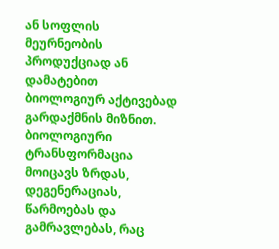ან სოფლის მეურნეობის პროდუქციად ან დამატებით ბიოლოგიურ აქტივებად გარდაქმნის მიზნით. ბიოლოგიური ტრანსფორმაცია მოიცავს ზრდას, დეგენერაციას, წარმოებას და გამრავლებას, რაც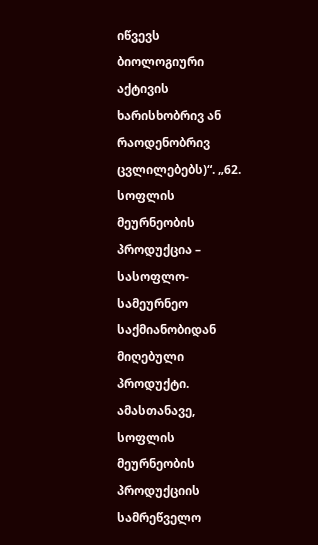იწვევს ბიოლოგიური აქტივის ხარისხობრივ ან რაოდენობრივ ცვლილებებს)“. „62. სოფლის მეურნეობის პროდუქცია – სასოფლო-სამეურნეო საქმიანობიდან მიღებული პროდუქტი. ამასთანავე, სოფლის მეურნეობის პროდუქციის სამრეწველო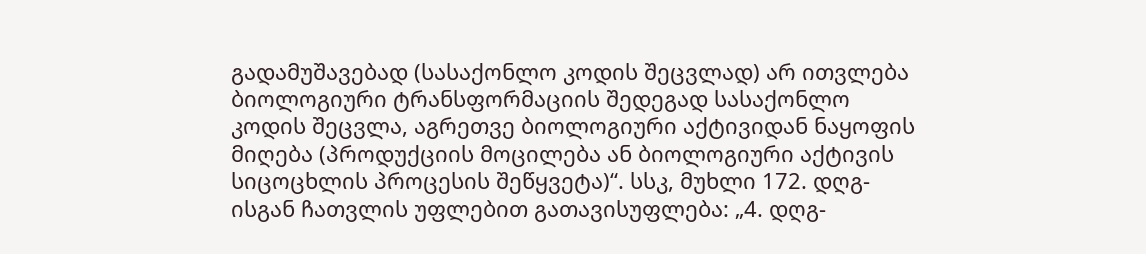გადამუშავებად (სასაქონლო კოდის შეცვლად) არ ითვლება ბიოლოგიური ტრანსფორმაციის შედეგად სასაქონლო კოდის შეცვლა, აგრეთვე ბიოლოგიური აქტივიდან ნაყოფის მიღება (პროდუქციის მოცილება ან ბიოლოგიური აქტივის სიცოცხლის პროცესის შეწყვეტა)“. სსკ, მუხლი 172. დღგ-ისგან ჩათვლის უფლებით გათავისუფლება: „4. დღგ-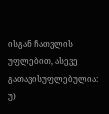ისგან ჩათვლის უფლებით, ასევე გათავისუფლებულია: უ)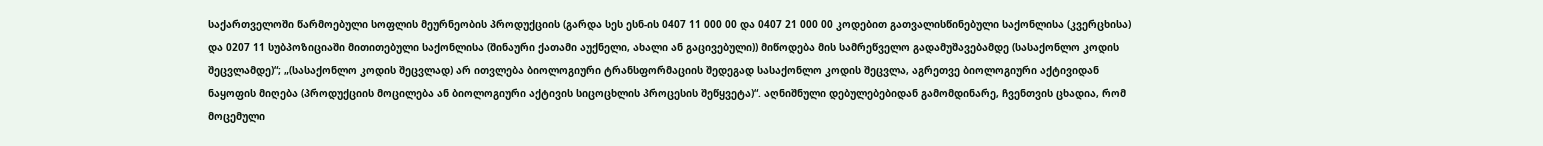საქართველოში წარმოებული სოფლის მეურნეობის პროდუქციის (გარდა სეს ესნ-ის 0407 11 000 00 და 0407 21 000 00 კოდებით გათვალისწინებული საქონლისა (კვერცხისა) და 0207 11 სუბპოზიციაში მითითებული საქონლისა (შინაური ქათამი აუქნელი, ახალი ან გაცივებული)) მიწოდება მის სამრეწველო გადამუშავებამდე (სასაქონლო კოდის შეცვლამდე)“; „(სასაქონლო კოდის შეცვლად) არ ითვლება ბიოლოგიური ტრანსფორმაციის შედეგად სასაქონლო კოდის შეცვლა, აგრეთვე ბიოლოგიური აქტივიდან ნაყოფის მიღება (პროდუქციის მოცილება ან ბიოლოგიური აქტივის სიცოცხლის პროცესის შეწყვეტა)“. აღნიშნული დებულებებიდან გამომდინარე, ჩვენთვის ცხადია, რომ მოცემული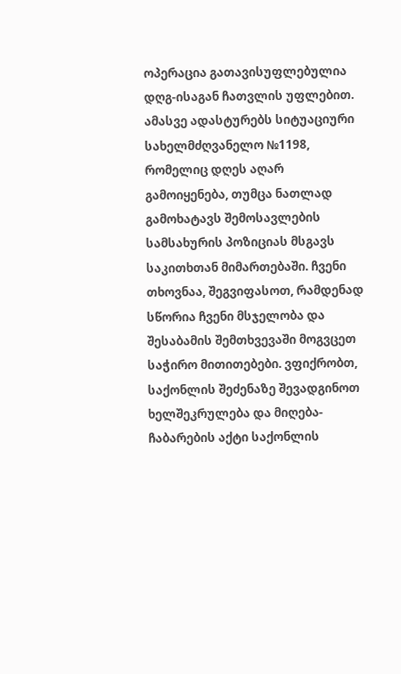ოპერაცია გათავისუფლებულია დღგ-ისაგან ჩათვლის უფლებით. ამასვე ადასტურებს სიტუაციური სახელმძღვანელო №1198, რომელიც დღეს აღარ გამოიყენება, თუმცა ნათლად გამოხატავს შემოსავლების სამსახურის პოზიციას მსგავს საკითხთან მიმართებაში. ჩვენი თხოვნაა, შეგვიფასოთ, რამდენად სწორია ჩვენი მსჯელობა და შესაბამის შემთხვევაში მოგვცეთ საჭირო მითითებები. ვფიქრობთ, საქონლის შეძენაზე შევადგინოთ ხელშეკრულება და მიღება-ჩაბარების აქტი საქონლის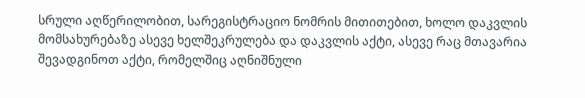სრული აღწერილობით, სარეგისტრაციო ნომრის მითითებით, ხოლო დაკვლის მომსახურებაზე ასევე ხელშეკრულება და დაკვლის აქტი, ასევე რაც მთავარია შევადგინოთ აქტი, რომელშიც აღნიშნული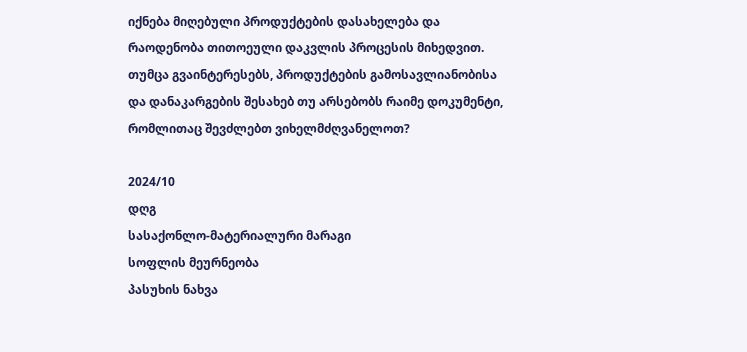იქნება მიღებული პროდუქტების დასახელება და რაოდენობა თითოეული დაკვლის პროცესის მიხედვით. თუმცა გვაინტერესებს, პროდუქტების გამოსავლიანობისა და დანაკარგების შესახებ თუ არსებობს რაიმე დოკუმენტი, რომლითაც შევძლებთ ვიხელმძღვანელოთ?

2024/10
დღგ
სასაქონლო-მატერიალური მარაგი
სოფლის მეურნეობა
პასუხის ნახვა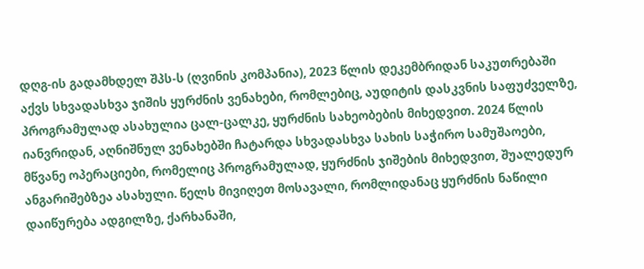დღგ-ის გადამხდელ შპს-ს (ღვინის კომპანია), 2023 წლის დეკემბრიდან საკუთრებაში აქვს სხვადასხვა ჯიშის ყურძნის ვენახები, რომლებიც, აუდიტის დასკვნის საფუძველზე, პროგრამულად ასახულია ცალ-ცალკე, ყურძნის სახეობების მიხედვით. 2024 წლის იანვრიდან, აღნიშნულ ვენახებში ჩატარდა სხვადასხვა სახის საჭირო სამუშაოები, მწვანე ოპერაციები, რომელიც პროგრამულად, ყურძნის ჯიშების მიხედვით, შუალედურ ანგარიშებზეა ასახული. წელს მივიღეთ მოსავალი, რომლიდანაც ყურძნის ნაწილი დაიწურება ადგილზე, ქარხანაში,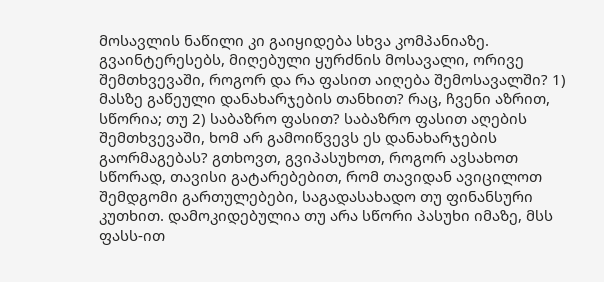მოსავლის ნაწილი კი გაიყიდება სხვა კომპანიაზე. გვაინტერესებს, მიღებული ყურძნის მოსავალი, ორივე შემთხვევაში, როგორ და რა ფასით აიღება შემოსავალში? 1) მასზე გაწეული დანახარჯების თანხით? რაც, ჩვენი აზრით, სწორია; თუ 2) საბაზრო ფასით? საბაზრო ფასით აღების შემთხვევაში, ხომ არ გამოიწვევს ეს დანახარჯების გაორმაგებას? გთხოვთ, გვიპასუხოთ, როგორ ავსახოთ სწორად, თავისი გატარებებით, რომ თავიდან ავიცილოთ შემდგომი გართულებები, საგადასახადო თუ ფინანსური კუთხით. დამოკიდებულია თუ არა სწორი პასუხი იმაზე, მსს ფასს-ით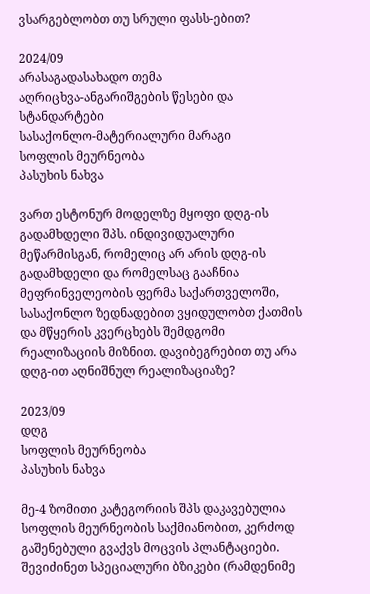ვსარგებლობთ თუ სრული ფასს-ებით?

2024/09
არასაგადასახადო თემა
აღრიცხვა-ანგარიშგების წესები და სტანდარტები
სასაქონლო-მატერიალური მარაგი
სოფლის მეურნეობა
პასუხის ნახვა

ვართ ესტონურ მოდელზე მყოფი დღგ-ის გადამხდელი შპს. ინდივიდუალური მეწარმისგან, რომელიც არ არის დღგ-ის გადამხდელი და რომელსაც გააჩნია მეფრინველეობის ფერმა საქართველოში, სასაქონლო ზედნადებით ვყიდულობთ ქათმის და მწყერის კვერცხებს შემდგომი რეალიზაციის მიზნით. დავიბეგრებით თუ არა დღგ-ით აღნიშნულ რეალიზაციაზე?

2023/09
დღგ
სოფლის მეურნეობა
პასუხის ნახვა

მე-4 ზომითი კატეგორიის შპს დაკავებულია სოფლის მეურნეობის საქმიანობით, კერძოდ გაშენებული გვაქვს მოცვის პლანტაციები. შევიძინეთ სპეციალური ბზიკები (რამდენიმე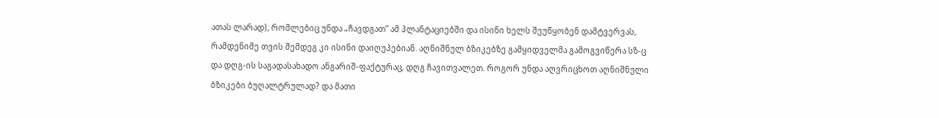ათას ლარად), რომლებიც უნდა „ჩავდგათ“ ამ პლანტაციებში და ისინი ხელს შეუწყობენ დამტვერვას, რამდენიმე თვის შემდეგ კი ისინი დაიღუპებიან. აღნიშნულ ბზიკებზე გამყიდველმა გამოგვიწერა სზ-ც და დღგ-ის საგადასახადო ანგარიშ-ფაქტურაც, დღგ ჩავითვალეთ. როგორ უნდა აღვრიცხოთ აღნიშნული ბზიკები ბუღალტრულად? და მათი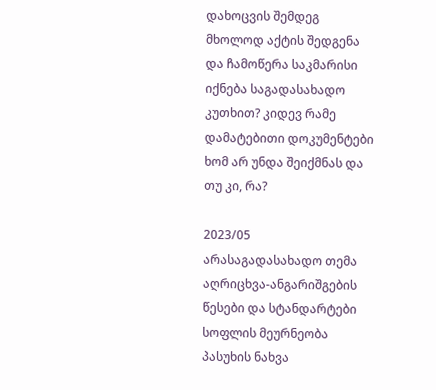დახოცვის შემდეგ მხოლოდ აქტის შედგენა და ჩამოწერა საკმარისი იქნება საგადასახადო კუთხით? კიდევ რამე დამატებითი დოკუმენტები ხომ არ უნდა შეიქმნას და თუ კი, რა?

2023/05
არასაგადასახადო თემა
აღრიცხვა-ანგარიშგების წესები და სტანდარტები
სოფლის მეურნეობა
პასუხის ნახვა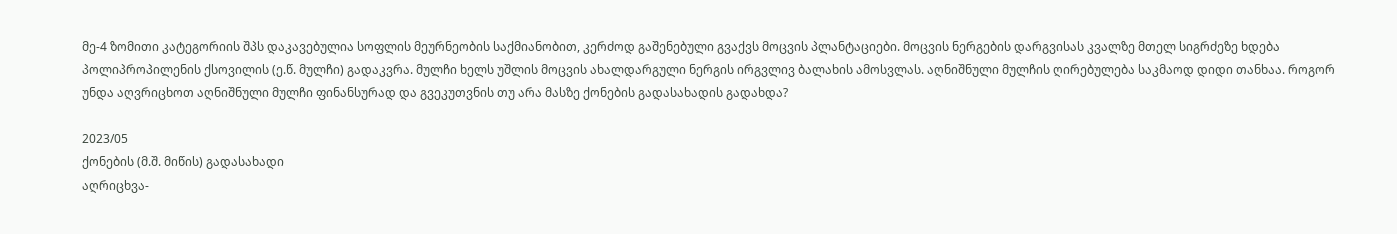მე-4 ზომითი კატეგორიის შპს დაკავებულია სოფლის მეურნეობის საქმიანობით, კერძოდ გაშენებული გვაქვს მოცვის პლანტაციები. მოცვის ნერგების დარგვისას კვალზე მთელ სიგრძეზე ხდება პოლიპროპილენის ქსოვილის (ე.წ. მულჩი) გადაკვრა. მულჩი ხელს უშლის მოცვის ახალდარგული ნერგის ირგვლივ ბალახის ამოსვლას. აღნიშნული მულჩის ღირებულება საკმაოდ დიდი თანხაა. როგორ უნდა აღვრიცხოთ აღნიშნული მულჩი ფინანსურად და გვეკუთვნის თუ არა მასზე ქონების გადასახადის გადახდა?

2023/05
ქონების (მ.შ. მიწის) გადასახადი
აღრიცხვა-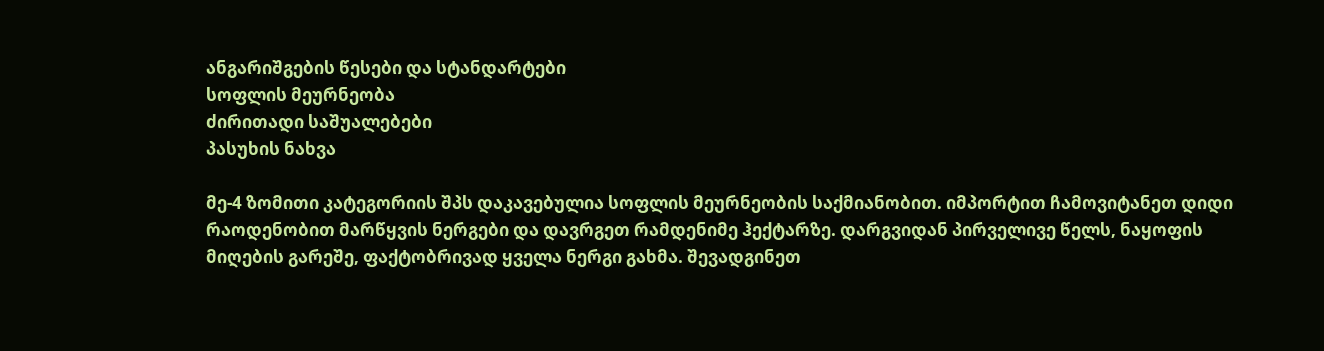ანგარიშგების წესები და სტანდარტები
სოფლის მეურნეობა
ძირითადი საშუალებები
პასუხის ნახვა

მე-4 ზომითი კატეგორიის შპს დაკავებულია სოფლის მეურნეობის საქმიანობით. იმპორტით ჩამოვიტანეთ დიდი რაოდენობით მარწყვის ნერგები და დავრგეთ რამდენიმე ჰექტარზე. დარგვიდან პირველივე წელს, ნაყოფის მიღების გარეშე, ფაქტობრივად ყველა ნერგი გახმა. შევადგინეთ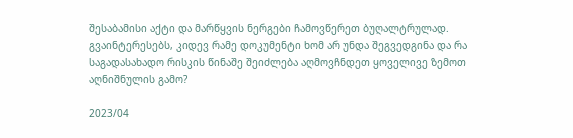შესაბამისი აქტი და მარწყვის ნერგები ჩამოვწერეთ ბუღალტრულად. გვაინტერესებს, კიდევ რამე დოკუმენტი ხომ არ უნდა შეგვედგინა და რა საგადასახადო რისკის წინაშე შეიძლება აღმოვჩნდეთ ყოველივე ზემოთ აღნიშნულის გამო?

2023/04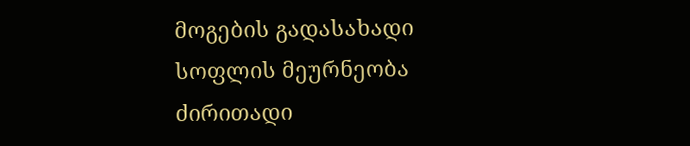მოგების გადასახადი
სოფლის მეურნეობა
ძირითადი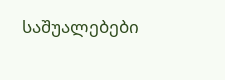საშუალებები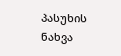პასუხის ნახვა